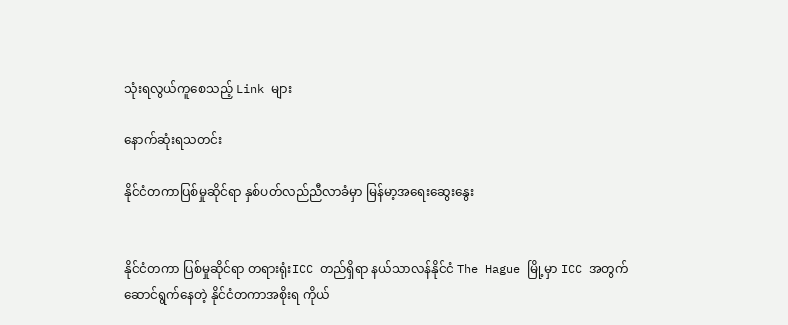သုံးရလွယ်ကူစေသည့် Link များ

နောက်ဆုံးရသတင်း

နိုင်ငံတကာပြစ်မှုဆိုင်ရာ နှစ်ပတ်လည်ညီလာခံမှာ မြန်မာ့အရေးဆွေးနွေး


နိုင်ငံတကာ ပြစ်မှုဆိုင်ရာ တရားရုံးICC တည်ရှိရာ နယ်သာလန်နိုင်ငံ The Hague မြို့မှာ ICC အတွက် ဆောင်ရွက်နေတဲ့ နိုင်ငံတကာအစိုးရ ကိုယ်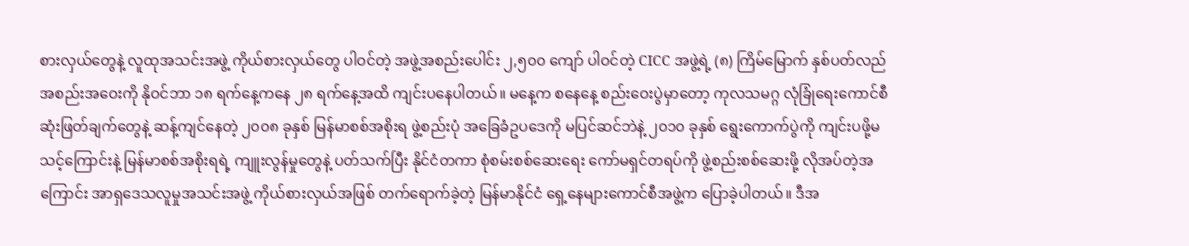စားလှယ်တွေနဲ့ လူထုအသင်းအဖွဲ့ ကိုယ်စားလှယ်တွေ ပါဝင်တဲ့ အဖွဲ့အစည်းပေါင်း ၂,၅၀၀ ကျော် ပါဝင်တဲ့ CICC အဖွဲ့ရဲ့ (၈) ကြိမ်မြောက် နှစ်ပတ်လည် အစည်းအဝေးကို နိုဝင်ဘာ ၁၈ ရက်နေ့ကနေ ၂၈ ရက်နေ့အထိ ကျင်းပနေပါတယ်။ မနေ့က စနေနေ့ စည်းဝေးပွဲမှာတော့ ကုလသမဂ္ဂ လုံခြုံရေးကောင်စီ ဆုံးဖြတ်ချက်တွေနဲ့ ဆန့်ကျင်နေတဲ့ ၂၀၀၈ ခုနှစ် မြန်မာစစ်အစိုးရ ဖွဲ့စည်းပုံ အခြေခံဥပဒေကို မပြင်ဆင်ဘဲနဲ့ ၂၀၁၀ ခုနှစ် ရွေးကောက်ပွဲကို ကျင်းပဖို့မသင့်ကြောင်းနဲ့ မြန်မာစစ်အစိုးရရဲ့ ကျူးလွန်မှုတွေနဲ့ ပတ်သက်ပြီး နိုင်ငံတကာ စုံစမ်းစစ်ဆေးရေး ကော်မရှင်တရပ်ကို ဖွဲ့စည်းစစ်ဆေးဖို့ လိုအပ်တဲ့အကြောင်း အာရှဒေသလူမှုအသင်းအဖွဲ့ ကိုယ်စားလှယ်အဖြစ် တက်ရောက်ခဲ့တဲ့ မြန်မာနိုင်ငံ ရှေ့နေများကောင်စီအဖွဲ့က ပြောခဲ့ပါတယ်။ ဒီအ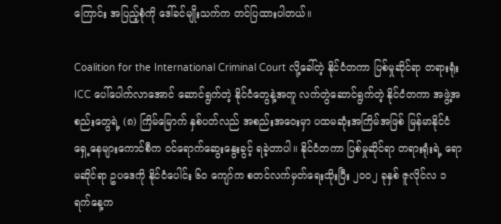ကြောင်း အပြည့်စုံကို ဒေါ်ခင်မျိုးသက်က တင်ပြထားပါတယ်။

Coalition for the International Criminal Court လို့ခေါ်တဲ့ နိုင်ငံတကာ ပြစ်မှုဆိုင်ရာ တရားရုံး ICC ပေါ်ပေါက်လာအောင် ဆောင်ရွက်တဲ့ နိုင်ငံတွေနဲ့အတူ လက်တွဲဆောင်ရွက်တဲ့ နိုင်ငံတကာ အဖွဲ့အစည်းတွေရဲ့ (၈) ကြိမ်မြောက် နှစ်ပတ်လည် အစည်းအဝေးမှာ ပထမဆုံးအကြိမ်အဖြစ် မြန်မာနိုင်ငံ ရှေ့နေများကောင်စီက ဝင်ရောက်ဆွေးနွေးခွင့် ရခဲ့တာပါ။ နိုင်ငံတကာ ပြစ်မှုဆိုင်ရာ တရားရုံးရဲ့ ရောမဆိုင်ရာ ဥပဒေကို နိုင်ငံပေါင်း ၆၀ ကျော်က စတင်လက်မှတ်ရေးထိုးပြီး ၂၀၀၂ ခုနှစ် ဇူလိုင်လ ၁ ရက်နေ့က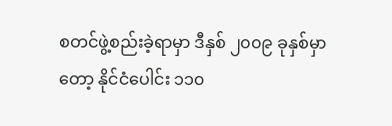စတင်ဖွဲ့စည်းခဲ့ရာမှာ ဒီနှစ် ၂၀၀၉ ခုနှစ်မှာတော့ နိုင်ငံပေါင်း ၁၁၀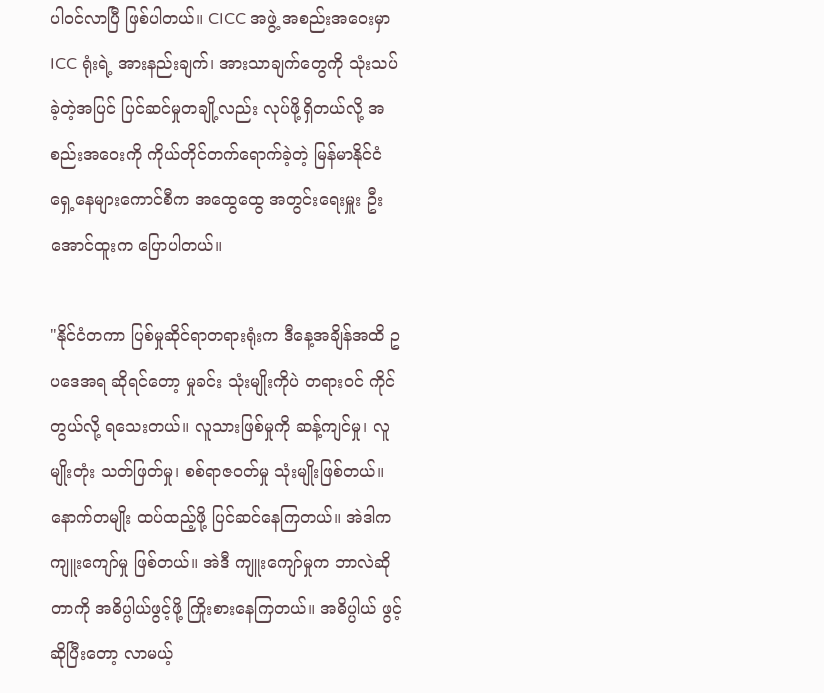ပါဝင်လာပြီ ဖြစ်ပါတယ်။ CICC အဖွဲ့ အစည်းအဝေးမှာ ICC ရုံးရဲ့ အားနည်းချက်၊ အားသာချက်တွေကို သုံးသပ်ခဲ့တဲ့အပြင် ပြင်ဆင်မှုတချို့လည်း လုပ်ဖို့ရှိတယ်လို့ အစည်းအဝေးကို ကိုယ်တိုင်တက်ရောက်ခဲ့တဲ့ မြန်မာနိုင်ငံ ရှေ့နေများကောင်စီက အထွေထွေ အတွင်းရေးမှူး ဦးအောင်ထူးက ပြောပါတယ်။

"နိုင်ငံတကာ ပြစ်မှုဆိုင်ရာတရားရုံးက ဒီနေ့အချိန်အထိ ဥပဒေအရ ဆိုရင်တော့ မှုခင်း သုံးမျိုးကိုပဲ တရားဝင် ကိုင်တွယ်လို့ ရသေးတယ်။ လူသားဖြစ်မှုကို ဆန့်ကျင်မှု၊ လူမျိုးတုံး သတ်ဖြတ်မှု၊ စစ်ရာဇဝတ်မှု သုံးမျိုးဖြစ်တယ်။ နောက်တမျိုး ထပ်ထည့်ဖို့ ပြင်ဆင်နေကြတယ်။ အဲဒါက ကျူးကျော်မှု ဖြစ်တယ်။ အဲဒီ ကျူးကျော်မှုက ဘာလဲဆိုတာကို အဓိပ္ပါယ်ဖွင့်ဖို့ ကြိုးစားနေကြတယ်။ အဓိပ္ပါယ် ဖွင့်ဆိုပြီးတော့ လာမယ့်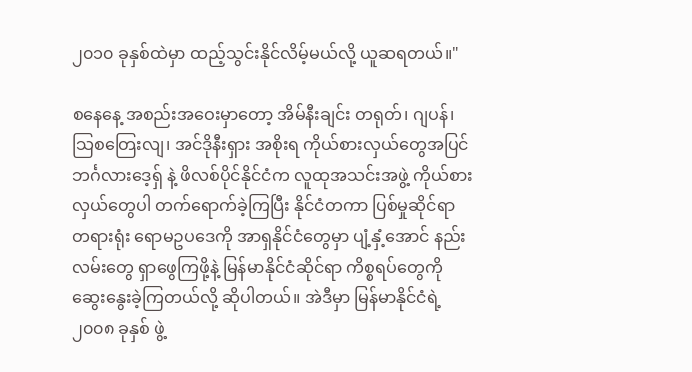၂၀၁၀ ခုနှစ်ထဲမှာ ထည့်သွင်းနိုင်လိမ့်မယ်လို့ ယူဆရတယ်။"

စနေနေ့ အစည်းအဝေးမှာတော့ အိမ်နီးချင်း တရုတ်၊ ဂျပန်၊ သြစတြေးလျ၊ အင်ဒိုနီးရှား အစိုးရ ကိုယ်စားလှယ်တွေအပြင် ဘင်္ဂလားဒေ့ရှ် နဲ့ ဖိလစ်ပိုင်နိုင်ငံက လူထုအသင်းအဖွဲ့ ကိုယ်စားလှယ်တွေပါ တက်ရောက်ခဲ့ကြပြီး နိုင်ငံတကာ ပြစ်မှုဆိုင်ရာ တရားရုံး ရောမဥပဒေကို အာရှနိုင်ငံတွေမှာ ပျံ့နှံ့အောင် နည်းလမ်းတွေ ရှာဖွေကြဖို့နဲ့ မြန်မာနိုင်ငံဆိုင်ရာ ကိစ္စရပ်တွေကို ဆွေးနွေးခဲ့ကြတယ်လို့ ဆိုပါတယ်။ အဲဒီမှာ မြန်မာနိုင်ငံရဲ့ ၂၀၀၈ ခုနှစ် ဖွဲ့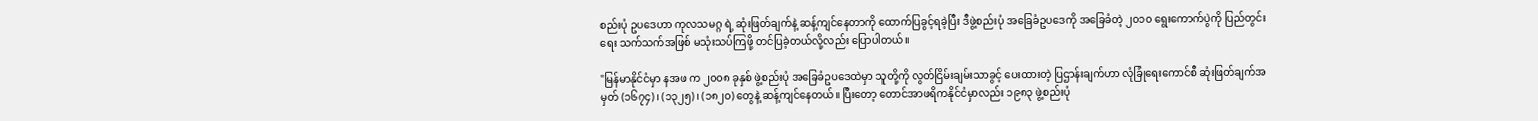စည်းပုံ ဥပဒေဟာ ကုလသမဂ္ဂ ရဲ့ ဆုံးဖြတ်ချက်နဲ့ ဆန့်ကျင်နေတာကို ထောက်ပြခွင့်ရခဲ့ပြီး ဒီဖွဲ့စည်းပုံ အခြေခံဥပဒေကို အခြေခံတဲ့ ၂၀၁၀ ရွေးကောက်ပွဲကို ပြည်တွင်းရေး သက်သက်အဖြစ် မသုံးသပ်ကြဖို့ တင်ပြခဲ့တယ်လို့လည်း ပြောပါတယ်။

"မြန်မာနိုင်ငံမှာ နအဖ က ၂၀၀၈ ခုနှစ် ဖွဲ့စည်းပုံ အခြေခံဥပဒေထဲမှာ သူတို့ကို လွတ်ငြိမ်းချမ်းသာခွင့် ပေးထားတဲ့ ပြဌာန်းချက်ဟာ လုံခြုံရေးကောင်စီ ဆုံးဖြတ်ချက်အမှတ် (၁၆၇၄)၊ (၁၃၂၅)၊ (၁၈၂၀) တွေနဲ့ ဆန့်ကျင်နေတယ်။ ပြီးတော့ တောင်အာဖရိကနိုင်ငံမှာလည်း ၁၉၈၃ ဖွဲ့စည်းပုံ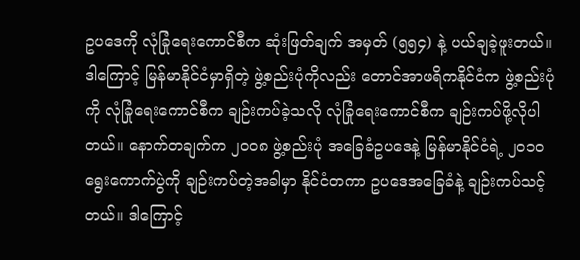ဥပဒေကို လုံခြုံရေးကောင်စီက ဆုံးဖြတ်ချက် အမှတ် (၅၅၄) နဲ့ ပယ်ချခဲ့ဖူးတယ်။ ဒါကြောင့် မြန်မာနိုင်ငံမှာရှိတဲ့ ဖွဲ့စည်းပုံကိုလည်း တောင်အာဖရိကနိုင်ငံက ဖွဲ့စည်းပုံကို လုံခြုံရေးကောင်စီက ချဉ်းကပ်ခဲ့သလို လုံခြုံရေးကောင်စီက ချဉ်းကပ်ဖို့လိုပါတယ်။ နောက်တချက်က ၂၀၀၈ ဖွဲ့စည်းပုံ အခြေခံဥပဒေနဲ့ မြန်မာနိုင်ငံရဲ့ ၂၀၁၀ ရွေးကောက်ပွဲကို ချဉ်းကပ်တဲ့အခါမှာ နိုင်ငံတကာ ဥပဒေအခြေခံနဲ့ ချဉ်းကပ်သင့်တယ်။ ဒါကြောင့်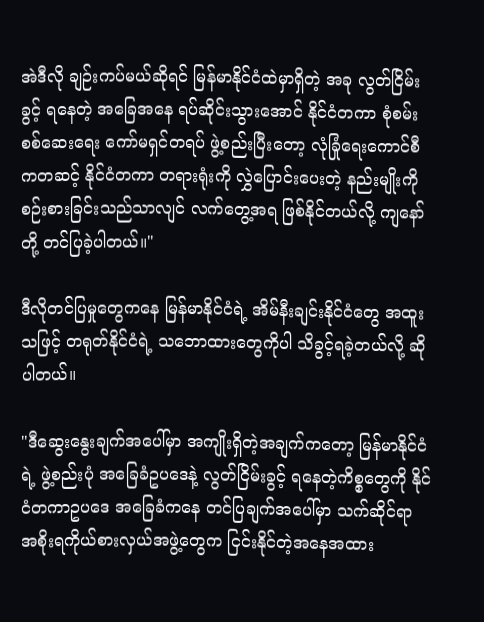အဲဒီလို ချဉ်းကပ်မယ်ဆိုရင် မြန်မာနိုင်ငံထဲမှာရှိတဲ့ အခု လွတ်ငြိမ်းခွင့် ရနေတဲ့ အခြေအနေ ရပ်ဆိုင်းသွားအောင် နိုင်ငံတကာ စုံစမ်းစစ်ဆေးရေး ကော်မရှင်တရပ် ဖွဲ့စည်းပြီးတော့ လုံခြုံရေးကောင်စီကတဆင့် နိုင်ငံတကာ တရားရုံးကို လွှဲပြောင်းပေးတဲ့ နည်းမျိုးကို စဉ်းစားခြင်းသည်သာလျင် လက်တွေ့အရ ဖြစ်နိုင်တယ်လို့ ကျနော်တို့ တင်ပြခဲ့ပါတယ်။"

ဒီလိုတင်ပြမှုတွေကနေ မြန်မာနိုင်ငံရဲ့ အိမ်နီးချင်းနိုင်ငံတွေ အထူးသဖြင့် တရုတ်နိုင်ငံရဲ့ သဘောထားတွေကိုပါ သိခွင့်ရခဲ့တယ်လို့ ဆိုပါတယ်။

"ဒီဆွေးနွေးချက်အပေါ်မှာ အကျိုးရှိတဲ့အချက်ကတော့ မြန်မာနိုင်ငံရဲ့ ဖွဲ့စည်းပုံ အခြေခံဥပဒေနဲ့ လွတ်ငြိမ်းခွင့် ရနေတဲ့ကိစ္စတွေကို နိုင်ငံတကာဥပဒေ အခြေခံကနေ တင်ပြချက်အပေါ်မှာ သက်ဆိုင်ရာ အစိုးရကိုယ်စားလှယ်အဖွဲ့တွေက ငြင်းနိုင်တဲ့အနေအထား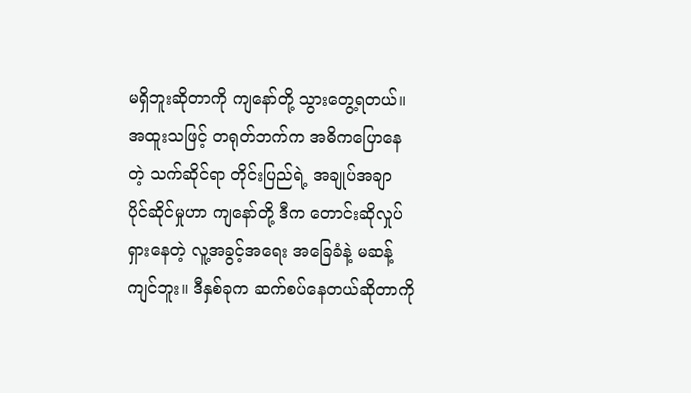မရှိဘူးဆိုတာကို ကျနော်တို့ သွားတွေ့ရတယ်။ အထူးသဖြင့် တရုတ်ဘက်က အဓိကပြောနေတဲ့ သက်ဆိုင်ရာ တိုင်းပြည်ရဲ့ အချုပ်အချာ ပိုင်ဆိုင်မှုဟာ ကျနော်တို့ ဒီက တောင်းဆိုလှုပ်ရှားနေတဲ့ လူ့အခွင့်အရေး အခြေခံနဲ့ မဆန့်ကျင်ဘူး။ ဒီနှစ်ခုက ဆက်စပ်နေတယ်ဆိုတာကို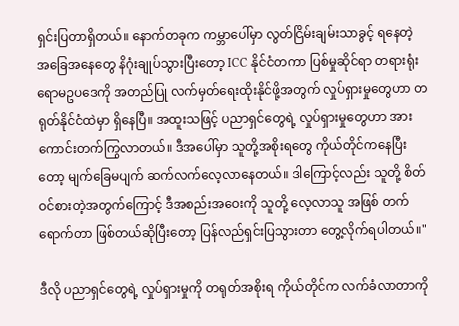ရှင်းပြတာရှိတယ်။ နောက်တခုက ကမ္ဘာပေါ်မှာ လွတ်ငြိမ်းချမ်းသာခွင့် ရနေတဲ့ အခြေအနေတွေ နိဂုံးချုပ်သွားပြီးတော့ ICC နိုင်ငံတကာ ပြစ်မှုဆိုင်ရာ တရားရုံး ရောမဥပဒေကို အတည်ပြု လက်မှတ်ရေးထိုးနိုင်ဖို့အတွက် လှုပ်ရှားမှုတွေဟာ တရုတ်နိုင်ငံထဲမှာ ရှိနေပြီ။ အထူးသဖြင့် ပညာရှင်တွေရဲ့ လှုပ်ရှားမှုတွေဟာ အားကောင်းတက်ကြွလာတယ်။ ဒီအပေါ်မှာ သူတို့အစိုးရတွေ ကိုယ်တိုင်ကနေပြီးတော့ မျက်ခြေမပျက် ဆက်လက်လေ့လာနေတယ်။ ဒါကြောင့်လည်း သူတို့ စိတ်ဝင်စားတဲ့အတွက်ကြောင့် ဒီအစည်းအဝေးကို သူတို့ လေ့လာသူ အဖြစ် တက်ရောက်တာ ဖြစ်တယ်ဆိုပြီးတော့ ပြန်လည်ရှင်းပြသွားတာ တွေ့လိုက်ရပါတယ်။"

ဒီလို ပညာရှင်တွေရဲ့ လှုပ်ရှားမှုကို တရုတ်အစိုးရ ကိုယ်တိုင်က လက်ခံလာတာကို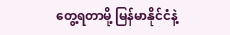တွေ့ရတာမို့ မြန်မာနိုင်ငံနဲ့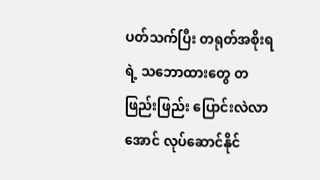ပတ်သက်ပြီး တရုတ်အစိုးရရဲ့ သဘောထားတွေ တဖြည်းဖြည်း ပြောင်းလဲလာအောင် လုပ်ဆောင်နိုင်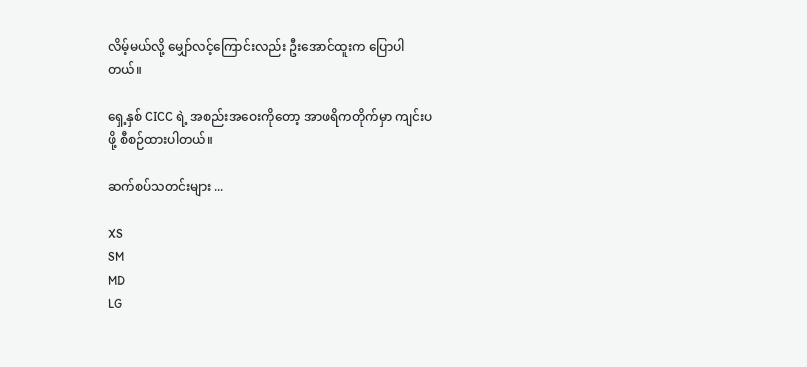လိမ့်မယ်လို့ မျှော်လင့်ကြောင်းလည်း ဦးအောင်ထူးက ပြောပါတယ်။

ရှေ့နှစ် CICC ရဲ့ အစည်းအဝေးကိုတော့ အာဖရိကတိုက်မှာ ကျင်းပဖို့ စီစဉ်ထားပါတယ်။

ဆက်စပ်သတင်းများ ...

XS
SM
MD
LG